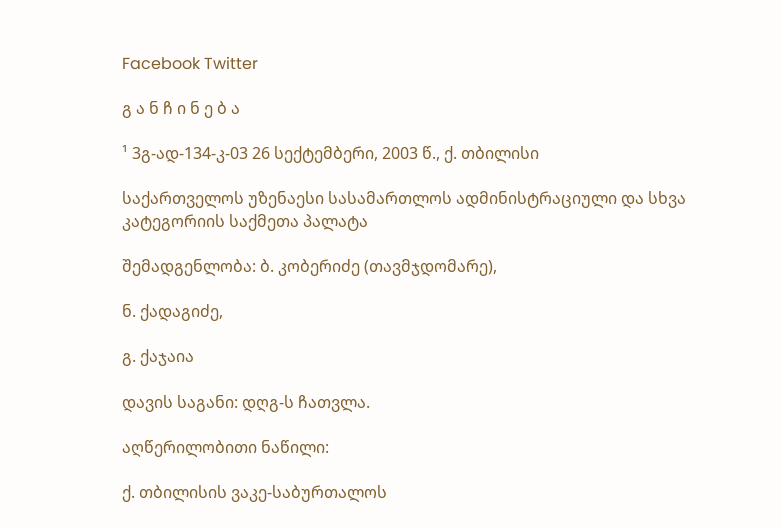Facebook Twitter

გ ა ნ ჩ ი ნ ე ბ ა

¹ 3გ-ად-134-კ-03 26 სექტემბერი, 2003 წ., ქ. თბილისი

საქართველოს უზენაესი სასამართლოს ადმინისტრაციული და სხვა კატეგორიის საქმეთა პალატა

შემადგენლობა: ბ. კობერიძე (თავმჯდომარე),

ნ. ქადაგიძე,

გ. ქაჯაია

დავის საგანი: დღგ-ს ჩათვლა.

აღწერილობითი ნაწილი:

ქ. თბილისის ვაკე-საბურთალოს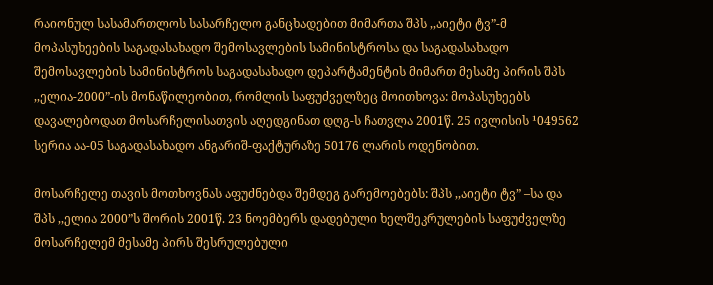რაიონულ სასამართლოს სასარჩელო განცხადებით მიმართა შპს ,,აიეტი ტვ”-მ მოპასუხეების საგადასახადო შემოსავლების სამინისტროსა და საგადასახადო შემოსავლების სამინისტროს საგადასახადო დეპარტამენტის მიმართ მესამე პირის შპს ,,ელია-2000”-ის მონაწილეობით, რომლის საფუძველზეც მოითხოვა: მოპასუხეებს დავალებოდათ მოსარჩელისათვის აღედგინათ დღგ-ს ჩათვლა 2001წ. 25 ივლისის ¹049562 სერია აა-05 საგადასახადო ანგარიშ-ფაქტურაზე 50176 ლარის ოდენობით.

მოსარჩელე თავის მოთხოვნას აფუძნებდა შემდეგ გარემოებებს: შპს ,,აიეტი ტვ” –სა და შპს ,,ელია 2000”ს შორის 2001წ. 23 ნოემბერს დადებული ხელშეკრულების საფუძველზე მოსარჩელემ მესამე პირს შესრულებული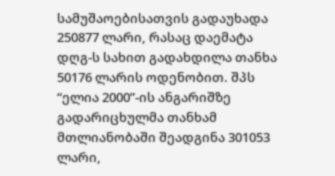სამუშაოებისათვის გადაუხადა 250877 ლარი, რასაც დაემატა დღგ-ს სახით გადახდილა თანხა 50176 ლარის ოდენობით. შპს “ელია 2000”-ის ანგარიშზე გადარიცხულმა თანხამ მთლიანობაში შეადგინა 301053 ლარი,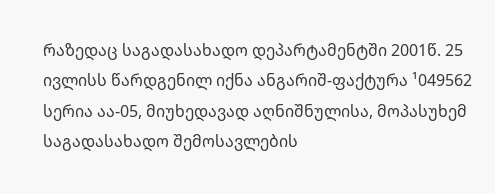რაზედაც საგადასახადო დეპარტამენტში 2001წ. 25 ივლისს წარდგენილ იქნა ანგარიშ-ფაქტურა ¹049562 სერია აა-05, მიუხედავად აღნიშნულისა, მოპასუხემ საგადასახადო შემოსავლების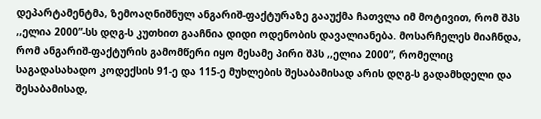დეპარტამენტმა, ზემოაღნიშნულ ანგარიშ-ფაქტურაზე გააუქმა ჩათვლა იმ მოტივით, რომ შპს ,,ელია 2000”-სს დღგ-ს კუთხით გააჩნია დიდი ოდენობის დავალიანება. მოსარჩელეს მიაჩნდა, რომ ანგარიშ-ფაქტურის გამომწერი იყო მესამე პირი შპს ,,ელია 2000”, რომელიც საგადასახადო კოდექსის 91-ე და 115-ე მუხლების შესაბამისად არის დღგ-ს გადამხდელი და შესაბამისად,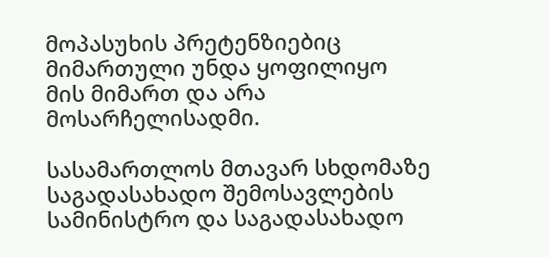მოპასუხის პრეტენზიებიც მიმართული უნდა ყოფილიყო მის მიმართ და არა მოსარჩელისადმი.

სასამართლოს მთავარ სხდომაზე საგადასახადო შემოსავლების სამინისტრო და საგადასახადო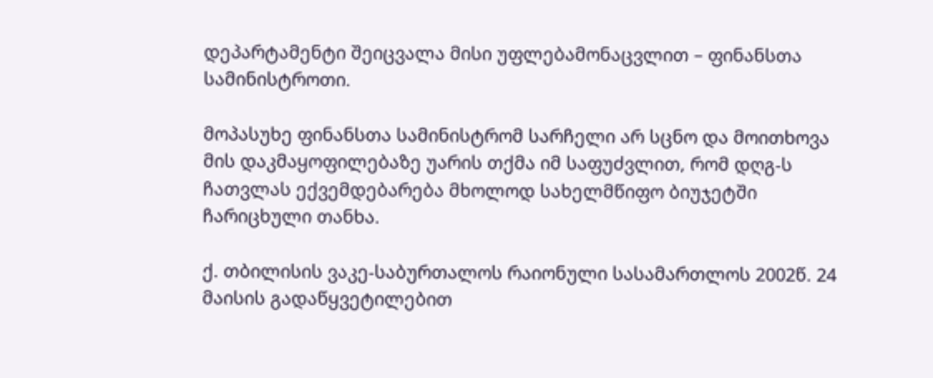დეპარტამენტი შეიცვალა მისი უფლებამონაცვლით – ფინანსთა სამინისტროთი.

მოპასუხე ფინანსთა სამინისტრომ სარჩელი არ სცნო და მოითხოვა მის დაკმაყოფილებაზე უარის თქმა იმ საფუძვლით, რომ დღგ-ს ჩათვლას ექვემდებარება მხოლოდ სახელმწიფო ბიუჯეტში ჩარიცხული თანხა.

ქ. თბილისის ვაკე-საბურთალოს რაიონული სასამართლოს 2002წ. 24 მაისის გადაწყვეტილებით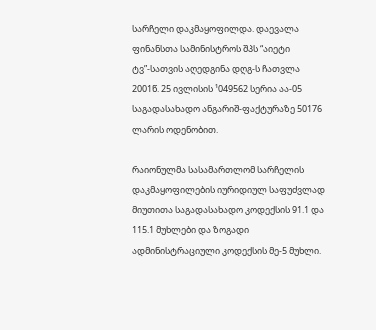სარჩელი დაკმაყოფილდა. დაევალა ფინანსთა სამინისტროს შპს “აიეტი ტვ”-სათვის აღედგინა დღგ-ს ჩათვლა 2001წ. 25 ივლისის ¹049562 სერია აა-05 საგადასახადო ანგარიშ-ფაქტურაზე 50176 ლარის ოდენობით.

რაიონულმა სასამართლომ სარჩელის დაკმაყოფილების იურიდიულ საფუძვლად მიუთითა საგადასახადო კოდექსის 91.1 და 115.1 მუხლები და ზოგადი ადმინისტრაციული კოდექსის მე-5 მუხლი.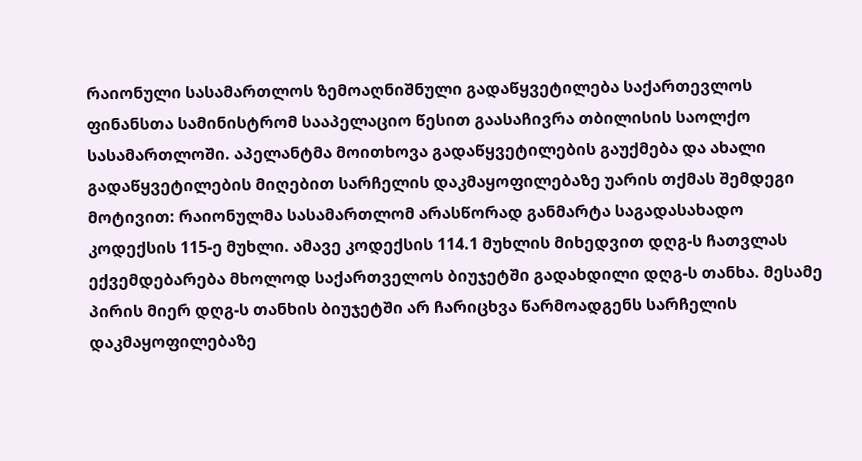რაიონული სასამართლოს ზემოაღნიშნული გადაწყვეტილება საქართევლოს ფინანსთა სამინისტრომ სააპელაციო წესით გაასაჩივრა თბილისის საოლქო სასამართლოში. აპელანტმა მოითხოვა გადაწყვეტილების გაუქმება და ახალი გადაწყვეტილების მიღებით სარჩელის დაკმაყოფილებაზე უარის თქმას შემდეგი მოტივით: რაიონულმა სასამართლომ არასწორად განმარტა საგადასახადო კოდექსის 115-ე მუხლი. ამავე კოდექსის 114.1 მუხლის მიხედვით დღგ-ს ჩათვლას ექვემდებარება მხოლოდ საქართველოს ბიუჯეტში გადახდილი დღგ-ს თანხა. მესამე პირის მიერ დღგ-ს თანხის ბიუჯეტში არ ჩარიცხვა წარმოადგენს სარჩელის დაკმაყოფილებაზე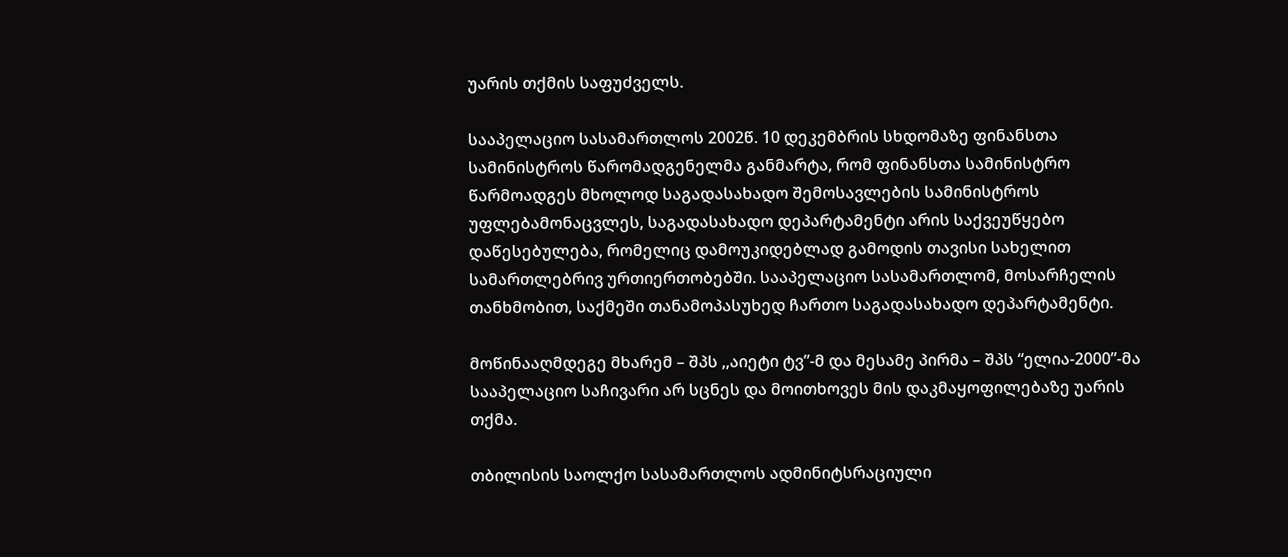უარის თქმის საფუძველს.

სააპელაციო სასამართლოს 2002წ. 10 დეკემბრის სხდომაზე ფინანსთა სამინისტროს წარომადგენელმა განმარტა, რომ ფინანსთა სამინისტრო წარმოადგეს მხოლოდ საგადასახადო შემოსავლების სამინისტროს უფლებამონაცვლეს, საგადასახადო დეპარტამენტი არის საქვეუწყებო დაწესებულება, რომელიც დამოუკიდებლად გამოდის თავისი სახელით სამართლებრივ ურთიერთობებში. სააპელაციო სასამართლომ, მოსარჩელის თანხმობით, საქმეში თანამოპასუხედ ჩართო საგადასახადო დეპარტამენტი.

მოწინააღმდეგე მხარემ – შპს ,,აიეტი ტვ”-მ და მესამე პირმა – შპს “ელია-2000”-მა სააპელაციო საჩივარი არ სცნეს და მოითხოვეს მის დაკმაყოფილებაზე უარის თქმა.

თბილისის საოლქო სასამართლოს ადმინიტსრაციული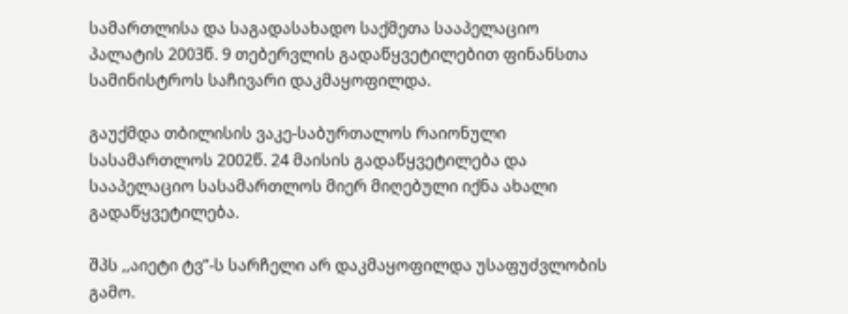სამართლისა და საგადასახადო საქმეთა სააპელაციო პალატის 2003წ. 9 თებერვლის გადაწყვეტილებით ფინანსთა სამინისტროს საჩივარი დაკმაყოფილდა.

გაუქმდა თბილისის ვაკე-საბურთალოს რაიონული სასამართლოს 2002წ. 24 მაისის გადაწყვეტილება და სააპელაციო სასამართლოს მიერ მიღებული იქნა ახალი გადაწყვეტილება.

შპს ,,აიეტი ტვ”-ს სარჩელი არ დაკმაყოფილდა უსაფუძვლობის გამო.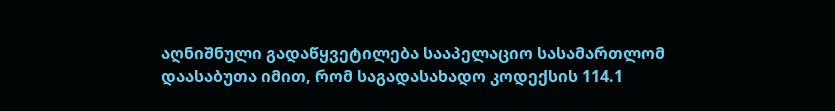აღნიშნული გადაწყვეტილება სააპელაციო სასამართლომ დაასაბუთა იმით, რომ საგადასახადო კოდექსის 114.1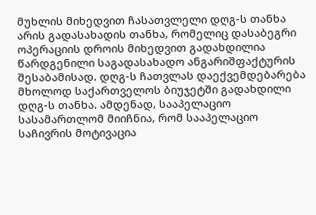მუხლის მიხედვით ჩასათვლელი დღგ-ს თანხა არის გადასახადის თანხა, რომელიც დასაბეგრი ოპერაციის დროის მიხედვით გადახდილია წარდგენილი საგადასახადო ანგარიშფაქტურის შესაბამისად. დღგ-ს ჩათვლას დაექვემდებარება მხოლოდ საქართველოს ბიუჯეტში გადახდილი დღგ-ს თანხა. ამდენად, სააპელაციო სასამართლომ მიიჩნია, რომ სააპელაციო საჩივრის მოტივაცია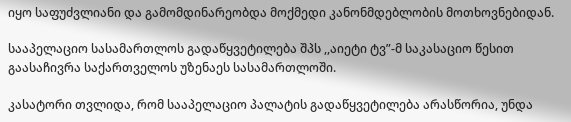იყო საფუძვლიანი და გამომდინარეობდა მოქმედი კანონმდებლობის მოთხოვნებიდან.

სააპელაციო სასამართლოს გადაწყვეტილება შპს ,,აიეტი ტვ”-მ საკასაციო წესით გაასაჩივრა საქართველოს უზენაეს სასამართლოში.

კასატორი თვლიდა, რომ სააპელაციო პალატის გადაწყვეტილება არასწორია, უნდა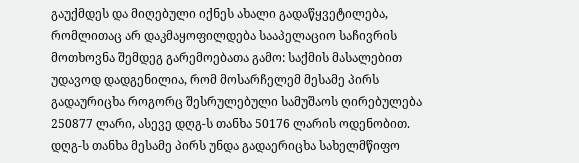გაუქმდეს და მიღებული იქნეს ახალი გადაწყვეტილება, რომლითაც არ დაკმაყოფილდება სააპელაციო საჩივრის მოთხოვნა შემდეგ გარემოებათა გამო: საქმის მასალებით უდავოდ დადგენილია, რომ მოსარჩელემ მესამე პირს გადაურიცხა როგორც შესრულებული სამუშაოს ღირებულება 250877 ლარი, ასევე დღგ-ს თანხა 50176 ლარის ოდენობით. დღგ-ს თანხა მესამე პირს უნდა გადაერიცხა სახელმწიფო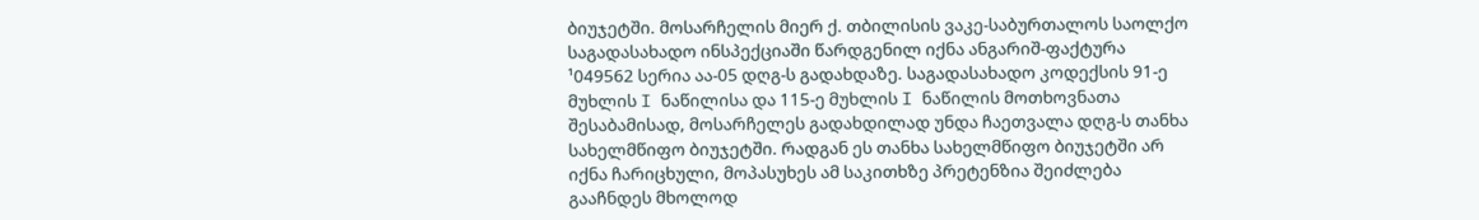ბიუჯეტში. მოსარჩელის მიერ ქ. თბილისის ვაკე-საბურთალოს საოლქო საგადასახადო ინსპექციაში წარდგენილ იქნა ანგარიშ-ფაქტურა ¹049562 სერია აა-05 დღგ-ს გადახდაზე. საგადასახადო კოდექსის 91-ე მუხლის I ნაწილისა და 115-ე მუხლის I ნაწილის მოთხოვნათა შესაბამისად, მოსარჩელეს გადახდილად უნდა ჩაეთვალა დღგ-ს თანხა სახელმწიფო ბიუჯეტში. რადგან ეს თანხა სახელმწიფო ბიუჯეტში არ იქნა ჩარიცხული, მოპასუხეს ამ საკითხზე პრეტენზია შეიძლება გააჩნდეს მხოლოდ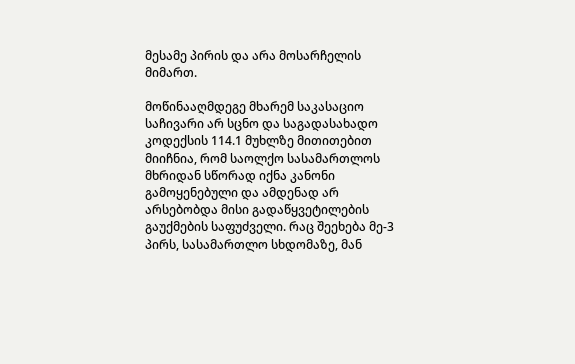მესამე პირის და არა მოსარჩელის მიმართ.

მოწინააღმდეგე მხარემ საკასაციო საჩივარი არ სცნო და საგადასახადო კოდექსის 114.1 მუხლზე მითითებით მიიჩნია, რომ საოლქო სასამართლოს მხრიდან სწორად იქნა კანონი გამოყენებული და ამდენად არ არსებობდა მისი გადაწყვეტილების გაუქმების საფუძველი. რაც შეეხება მე-3 პირს, სასამართლო სხდომაზე, მან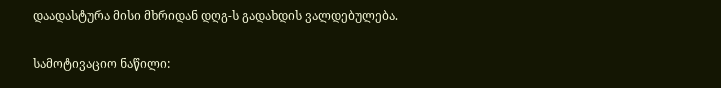დაადასტურა მისი მხრიდან დღგ-ს გადახდის ვალდებულება.

სამოტივაციო ნაწილი: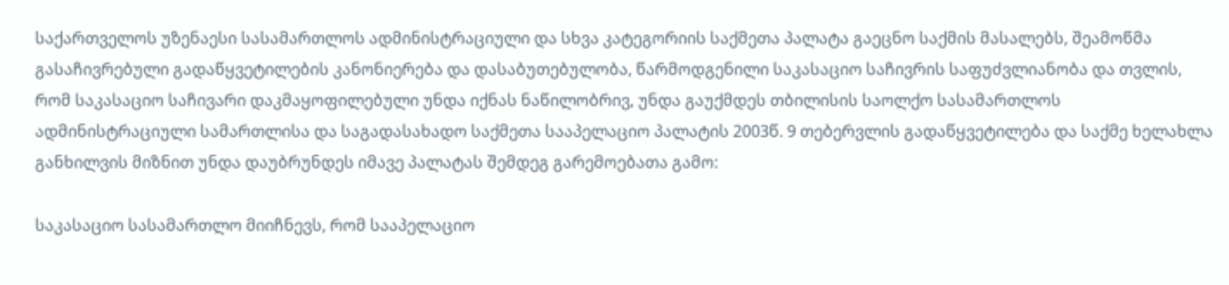საქართველოს უზენაესი სასამართლოს ადმინისტრაციული და სხვა კატეგორიის საქმეთა პალატა გაეცნო საქმის მასალებს, შეამოწმა გასაჩივრებული გადაწყვეტილების კანონიერება და დასაბუთებულობა, წარმოდგენილი საკასაციო საჩივრის საფუძვლიანობა და თვლის, რომ საკასაციო საჩივარი დაკმაყოფილებული უნდა იქნას ნაწილობრივ, უნდა გაუქმდეს თბილისის საოლქო სასამართლოს ადმინისტრაციული სამართლისა და საგადასახადო საქმეთა სააპელაციო პალატის 2003წ. 9 თებერვლის გადაწყვეტილება და საქმე ხელახლა განხილვის მიზნით უნდა დაუბრუნდეს იმავე პალატას შემდეგ გარემოებათა გამო:

საკასაციო სასამართლო მიიჩნევს, რომ სააპელაციო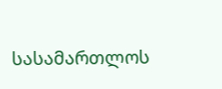სასამართლოს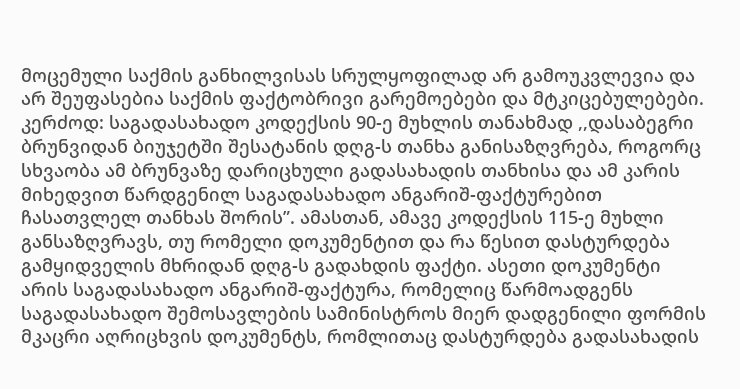მოცემული საქმის განხილვისას სრულყოფილად არ გამოუკვლევია და არ შეუფასებია საქმის ფაქტობრივი გარემოებები და მტკიცებულებები. კერძოდ: საგადასახადო კოდექსის 90-ე მუხლის თანახმად ,,დასაბეგრი ბრუნვიდან ბიუჯეტში შესატანის დღგ-ს თანხა განისაზღვრება, როგორც სხვაობა ამ ბრუნვაზე დარიცხული გადასახადის თანხისა და ამ კარის მიხედვით წარდგენილ საგადასახადო ანგარიშ-ფაქტურებით ჩასათვლელ თანხას შორის”. ამასთან, ამავე კოდექსის 115-ე მუხლი განსაზღვრავს, თუ რომელი დოკუმენტით და რა წესით დასტურდება გამყიდველის მხრიდან დღგ-ს გადახდის ფაქტი. ასეთი დოკუმენტი არის საგადასახადო ანგარიშ-ფაქტურა, რომელიც წარმოადგენს საგადასახადო შემოსავლების სამინისტროს მიერ დადგენილი ფორმის მკაცრი აღრიცხვის დოკუმენტს, რომლითაც დასტურდება გადასახადის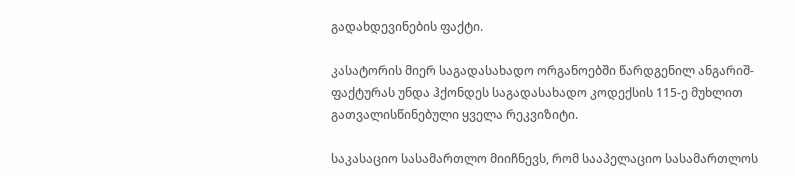გადახდევინების ფაქტი.

კასატორის მიერ საგადასახადო ორგანოებში წარდგენილ ანგარიშ-ფაქტურას უნდა ჰქონდეს საგადასახადო კოდექსის 115-ე მუხლით გათვალისწინებული ყველა რეკვიზიტი.

საკასაციო სასამართლო მიიჩნევს, რომ სააპელაციო სასამართლოს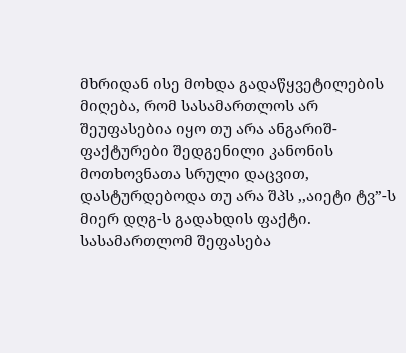მხრიდან ისე მოხდა გადაწყვეტილების მიღება, რომ სასამართლოს არ შეუფასებია იყო თუ არა ანგარიშ-ფაქტურები შედგენილი კანონის მოთხოვნათა სრული დაცვით, დასტურდებოდა თუ არა შპს ,,აიეტი ტვ”-ს მიერ დღგ-ს გადახდის ფაქტი. სასამართლომ შეფასება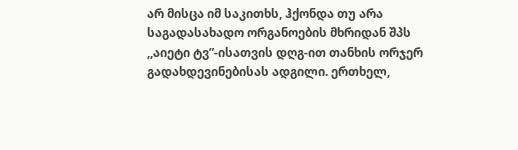არ მისცა იმ საკითხს, ჰქონდა თუ არა საგადასახადო ორგანოების მხრიდან შპს ,,აიეტი ტვ”-ისათვის დღგ-ით თანხის ორჯერ გადახდევინებისას ადგილი. ერთხელ,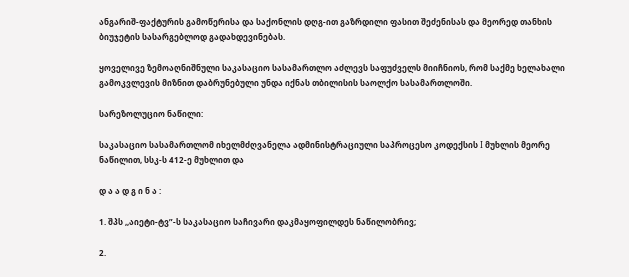ანგარიშ-ფაქტურის გამოწერისა და საქონლის დღგ-ით გაზრდილი ფასით შეძენისას და მეორედ თანხის ბიუჯეტის სასარგებლოდ გადახდევინებას.

ყოველივე ზემოაღნიშნული საკასაციო სასამართლო აძლევს საფუძველს მიიჩნიოს, რომ საქმე ხელახალი გამოკვლევის მიზნით დაბრუნებული უნდა იქნას თბილისის საოლქო სასამართლოში.

სარეზოლუციო ნაწილი:

საკასაციო სასამართლომ იხელმძღვანელა ადმინისტრაციული საპროცესო კოდექსის I მუხლის მეორე ნაწილით, სსკ-ს 412-ე მუხლით და

დ ა ა დ გ ი ნ ა :

1. შპს ,,აიეტი-ტვ”-ს საკასაციო საჩივარი დაკმაყოფილდეს ნაწილობრივ;

2.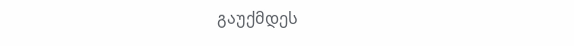გაუქმდეს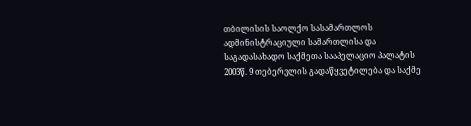თბილისის საოლქო სასამართლოს ადმინისტრაციული სამართლისა და საგადასახადო საქმეთა სააპელაციო პალატის 2003წ. 9 თებერვლის გადაწყვეტილება და საქმე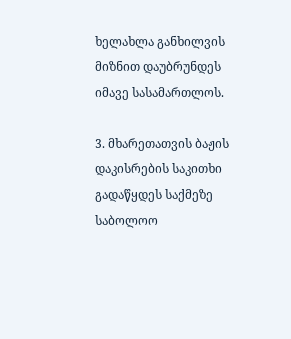ხელახლა განხილვის მიზნით დაუბრუნდეს იმავე სასამართლოს.

3. მხარეთათვის ბაჟის დაკისრების საკითხი გადაწყდეს საქმეზე საბოლოო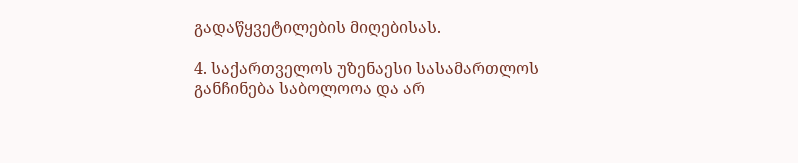გადაწყვეტილების მიღებისას.

4. საქართველოს უზენაესი სასამართლოს განჩინება საბოლოოა და არ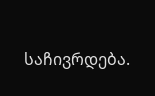საჩივრდება.